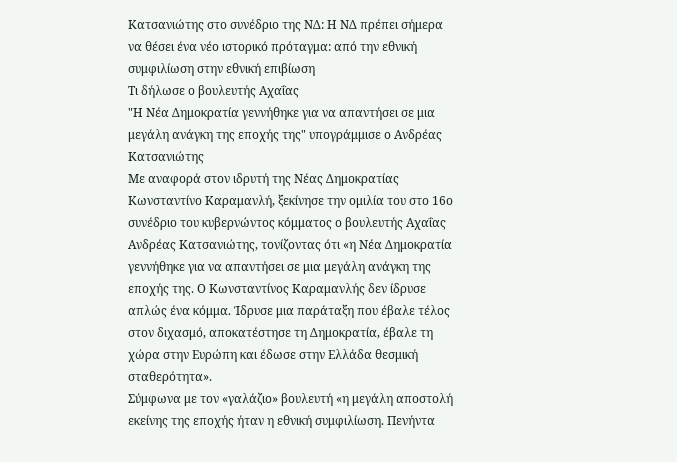Κατσανιώτης στο συνέδριο της ΝΔ: Η ΝΔ πρέπει σήμερα να θέσει ένα νέο ιστορικό πρόταγμα: από την εθνική συμφιλίωση στην εθνική επιβίωση
Τι δήλωσε ο βουλευτής Αχαΐας
"Η Νέα Δημοκρατία γεννήθηκε για να απαντήσει σε μια μεγάλη ανάγκη της εποχής της" υπογράμμισε ο Ανδρέας Κατσανιώτης
Με αναφορά στον ιδρυτή της Νέας Δημοκρατίας Κωνσταντίνο Καραμανλή, ξεκίνησε την ομιλία του στο 16ο συνέδριο του κυβερνώντος κόμματος ο βουλευτής Αχαΐας Ανδρέας Κατσανιώτης, τονίζοντας ότι «η Νέα Δημοκρατία γεννήθηκε για να απαντήσει σε μια μεγάλη ανάγκη της εποχής της. Ο Κωνσταντίνος Καραμανλής δεν ίδρυσε απλώς ένα κόμμα. Ίδρυσε μια παράταξη που έβαλε τέλος στον διχασμό, αποκατέστησε τη Δημοκρατία, έβαλε τη χώρα στην Ευρώπη και έδωσε στην Ελλάδα θεσμική σταθερότητα».
Σύμφωνα με τον «γαλάζιο» βουλευτή «η μεγάλη αποστολή εκείνης της εποχής ήταν η εθνική συμφιλίωση. Πενήντα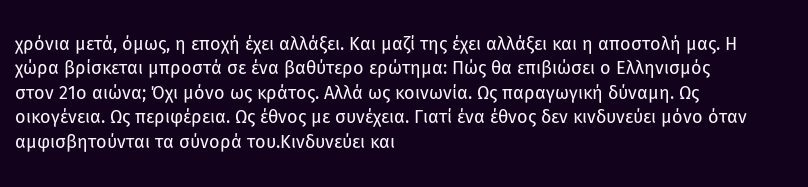χρόνια μετά, όμως, η εποχή έχει αλλάξει. Και μαζί της έχει αλλάξει και η αποστολή μας. Η χώρα βρίσκεται μπροστά σε ένα βαθύτερο ερώτημα: Πώς θα επιβιώσει ο Ελληνισμός στον 21ο αιώνα; Όχι μόνο ως κράτος. Αλλά ως κοινωνία. Ως παραγωγική δύναμη. Ως οικογένεια. Ως περιφέρεια. Ως έθνος με συνέχεια. Γιατί ένα έθνος δεν κινδυνεύει μόνο όταν αμφισβητούνται τα σύνορά του.Κινδυνεύει και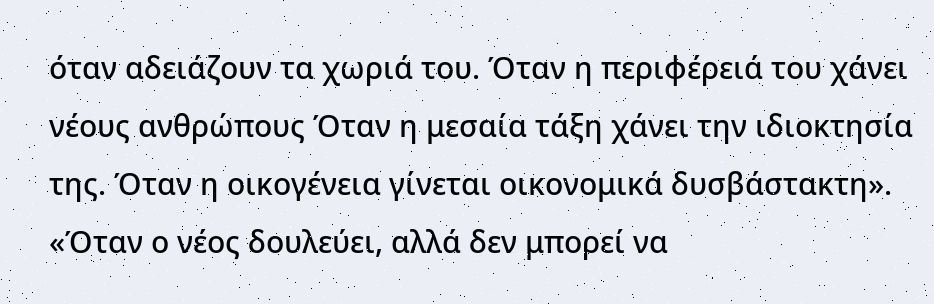όταν αδειάζουν τα χωριά του. Όταν η περιφέρειά του χάνει νέους ανθρώπους Όταν η μεσαία τάξη χάνει την ιδιοκτησία της. Όταν η οικογένεια γίνεται οικονομικά δυσβάστακτη».
«Όταν ο νέος δουλεύει, αλλά δεν μπορεί να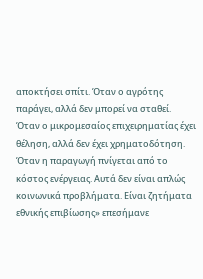αποκτήσει σπίτι. Όταν ο αγρότης παράγει, αλλά δεν μπορεί να σταθεί. Όταν ο μικρομεσαίος επιχειρηματίας έχει θέληση, αλλά δεν έχει χρηματοδότηση. Όταν η παραγωγή πνίγεται από το κόστος ενέργειας. Αυτά δεν είναι απλώς κοινωνικά προβλήματα. Είναι ζητήματα εθνικής επιβίωσης» επεσήμανε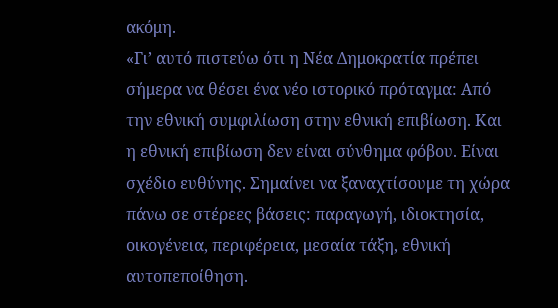ακόμη.
«Γι’ αυτό πιστεύω ότι η Νέα Δημοκρατία πρέπει σήμερα να θέσει ένα νέο ιστορικό πρόταγμα: Από την εθνική συμφιλίωση στην εθνική επιβίωση. Και η εθνική επιβίωση δεν είναι σύνθημα φόβου. Είναι σχέδιο ευθύνης. Σημαίνει να ξαναχτίσουμε τη χώρα πάνω σε στέρεες βάσεις: παραγωγή, ιδιοκτησία, οικογένεια, περιφέρεια, μεσαία τάξη, εθνική αυτοπεποίθηση.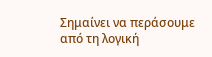Σημαίνει να περάσουμε από τη λογική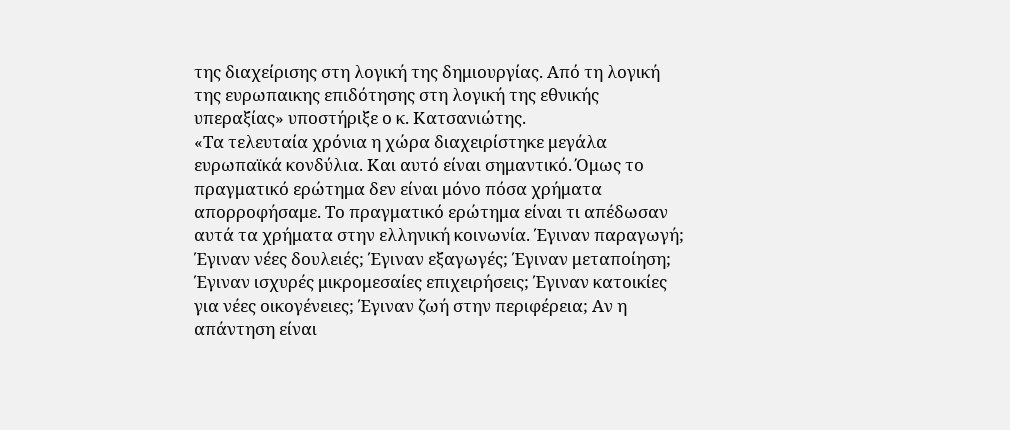της διαχείρισης στη λογική της δημιουργίας. Από τη λογική της ευρωπαικης επιδότησης στη λογική της εθνικής υπεραξίας» υποστήριξε ο κ. Κατσανιώτης.
«Τα τελευταία χρόνια η χώρα διαχειρίστηκε μεγάλα ευρωπαϊκά κονδύλια. Και αυτό είναι σημαντικό. Όμως το πραγματικό ερώτημα δεν είναι μόνο πόσα χρήματα απορροφήσαμε. Το πραγματικό ερώτημα είναι τι απέδωσαν αυτά τα χρήματα στην ελληνική κοινωνία. Έγιναν παραγωγή; Έγιναν νέες δουλειές; Έγιναν εξαγωγές; Έγιναν μεταποίηση; Έγιναν ισχυρές μικρομεσαίες επιχειρήσεις; Έγιναν κατοικίες για νέες οικογένειες; Έγιναν ζωή στην περιφέρεια; Αν η απάντηση είναι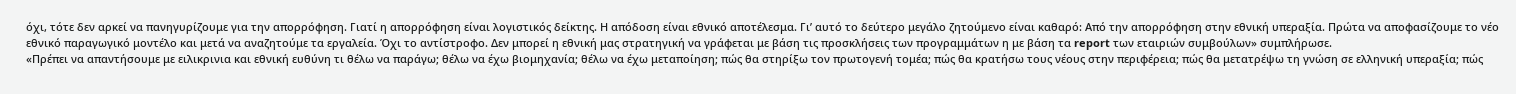όχι, τότε δεν αρκεί να πανηγυρίζουμε για την απορρόφηση. Γιατί η απορρόφηση είναι λογιστικός δείκτης. Η απόδοση είναι εθνικό αποτέλεσμα. Γι’ αυτό το δεύτερο μεγάλο ζητούμενο είναι καθαρό: Από την απορρόφηση στην εθνική υπεραξία. Πρώτα να αποφασίζουμε το νέο εθνικό παραγωγικό μοντέλο και μετά να αναζητούμε τα εργαλεία. Όχι το αντίστροφο. Δεν μπορεί η εθνική μας στρατηγική να γράφεται με βάση τις προσκλήσεις των προγραμμάτων η με βάση τα report των εταιριών συμβούλων» συμπλήρωσε.
«Πρέπει να απαντήσουμε με ειλικρινια και εθνική ευθύνη τι θέλω να παράγω; θέλω να έχω βιομηχανία; θέλω να έχω μεταποίηση; πώς θα στηρίξω τον πρωτογενή τομέα; πώς θα κρατήσω τους νέους στην περιφέρεια; πώς θα μετατρέψω τη γνώση σε ελληνική υπεραξία; πώς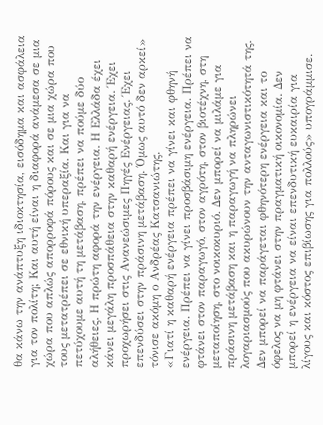θα κάνω την ανάπτυξη ιδιοκτησία, εισόδημα και ασφάλεια για τον πολίτη; Και αυτή είναι η διαφορά ανάμεσα σε μια χώρα που απλώς απορροφά πόρους και σε μια χώρα που τους μετατρέπει σε εθνική υπεραξία. Και για να πετύχουμε αυτή τη μετάβαση, πρέπει να πούμε δύο αλήθειες. Η πρώτη αφορά την ενέργεια. Η Ελλάδα έχει κάνει μεγάλη προσπάθεια στην καθαρή ενέργεια. Έχει προχωρήσει στις Ανανεώσιμες Πηγές Ενέργειας. Έχει επενδύσει στην πράσινη μετάβαση. Όμως αυτό δεν αρκεί» τόνισε ακόμη ο Ανδρέας Κατσανιώτης.
«Γιατί η καθαρή ενέργεια πρέπει να γίνει και φθηνή ενέργεια. Πρέπει να γίνει προσβάσιμη ενέργεια. Πρέπει να φτάνει στον παραγωγό, στον αγρότη, στον βιοτέχνη, στη μεταποίηση, στο νοικοκυριό. Δεν μπορεί να μιλάμε για πράσινη μετάβαση και η παραγωγή να πληρώνει λογαριασμούς που ακυρώνουν την ανταγωνιστικότητά της. Δεν μπορεί να παράγεται φθηνότερη ενέργεια και το όφελος να μη φτάνει στην πραγματική οικονομία. Δεν μπορεί η ενέργεια να είναι επενδυτική ευκαιρία για λίγους και κόστος επιβίωσης για πολλούς» υπογράμμισε.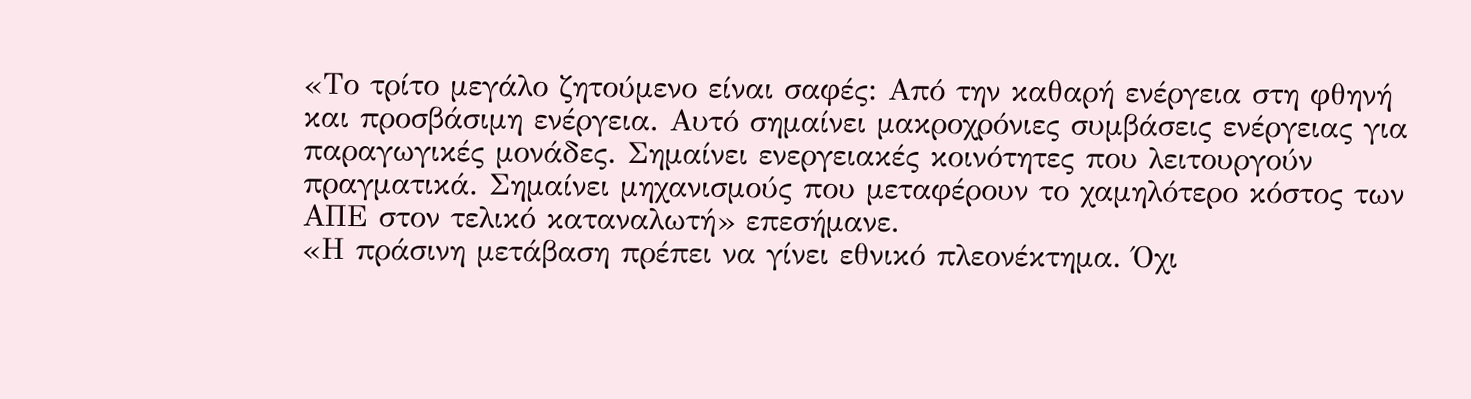«Το τρίτο μεγάλο ζητούμενο είναι σαφές: Από την καθαρή ενέργεια στη φθηνή και προσβάσιμη ενέργεια. Αυτό σημαίνει μακροχρόνιες συμβάσεις ενέργειας για παραγωγικές μονάδες. Σημαίνει ενεργειακές κοινότητες που λειτουργούν πραγματικά. Σημαίνει μηχανισμούς που μεταφέρουν το χαμηλότερο κόστος των ΑΠΕ στον τελικό καταναλωτή» επεσήμανε.
«Η πράσινη μετάβαση πρέπει να γίνει εθνικό πλεονέκτημα. Όχι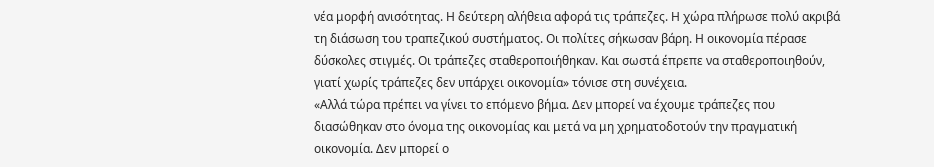νέα μορφή ανισότητας. Η δεύτερη αλήθεια αφορά τις τράπεζες. Η χώρα πλήρωσε πολύ ακριβά τη διάσωση του τραπεζικού συστήματος. Οι πολίτες σήκωσαν βάρη. Η οικονομία πέρασε δύσκολες στιγμές. Οι τράπεζες σταθεροποιήθηκαν. Και σωστά έπρεπε να σταθεροποιηθούν, γιατί χωρίς τράπεζες δεν υπάρχει οικονομία» τόνισε στη συνέχεια.
«Αλλά τώρα πρέπει να γίνει το επόμενο βήμα. Δεν μπορεί να έχουμε τράπεζες που διασώθηκαν στο όνομα της οικονομίας και μετά να μη χρηματοδοτούν την πραγματική οικονομία. Δεν μπορεί ο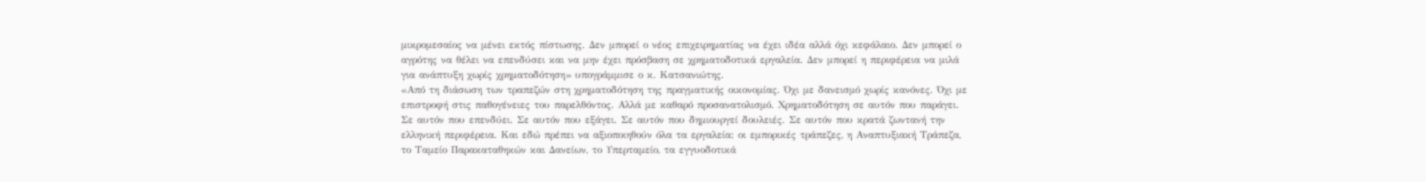μικρομεσαίος να μένει εκτός πίστωσης. Δεν μπορεί ο νέος επιχειρηματίας να έχει ιδέα αλλά όχι κεφάλαιο. Δεν μπορεί ο αγρότης να θέλει να επενδύσει και να μην έχει πρόσβαση σε χρηματοδοτικά εργαλεία. Δεν μπορεί η περιφέρεια να μιλά για ανάπτυξη χωρίς χρηματοδότηση» υπογράμμισε ο κ. Κατσανιώτης.
«Από τη διάσωση των τραπεζών στη χρηματοδότηση της πραγματικής οικονομίας. Όχι με δανεισμό χωρίς κανόνες. Όχι με επιστροφή στις παθογένειες του παρελθόντος. Αλλά με καθαρό προσανατολισμό. Χρηματοδότηση σε αυτόν που παράγει. Σε αυτόν που επενδύει. Σε αυτόν που εξάγει. Σε αυτόν που δημιουργεί δουλειές. Σε αυτόν που κρατά ζωντανή την ελληνική περιφέρεια. Και εδώ πρέπει να αξιοποιηθούν όλα τα εργαλεία: οι εμπορικές τράπεζες, η Αναπτυξιακή Τράπεζα, το Ταμείο Παρακαταθηκών και Δανείων, το Υπερταμείο, τα εγγυοδοτικά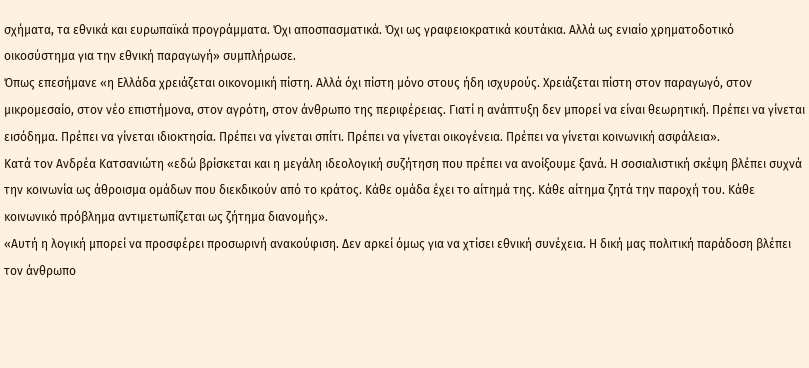σχήματα, τα εθνικά και ευρωπαϊκά προγράμματα. Όχι αποσπασματικά. Όχι ως γραφειοκρατικά κουτάκια. Αλλά ως ενιαίο χρηματοδοτικό οικοσύστημα για την εθνική παραγωγή» συμπλήρωσε.
Όπως επεσήμανε «η Ελλάδα χρειάζεται οικονομική πίστη. Αλλά όχι πίστη μόνο στους ήδη ισχυρούς. Χρειάζεται πίστη στον παραγωγό, στον μικρομεσαίο, στον νέο επιστήμονα, στον αγρότη, στον άνθρωπο της περιφέρειας. Γιατί η ανάπτυξη δεν μπορεί να είναι θεωρητική. Πρέπει να γίνεται εισόδημα. Πρέπει να γίνεται ιδιοκτησία. Πρέπει να γίνεται σπίτι. Πρέπει να γίνεται οικογένεια. Πρέπει να γίνεται κοινωνική ασφάλεια».
Κατά τον Ανδρέα Κατσανιώτη «εδώ βρίσκεται και η μεγάλη ιδεολογική συζήτηση που πρέπει να ανοίξουμε ξανά. Η σοσιαλιστική σκέψη βλέπει συχνά την κοινωνία ως άθροισμα ομάδων που διεκδικούν από το κράτος. Κάθε ομάδα έχει το αίτημά της. Κάθε αίτημα ζητά την παροχή του. Κάθε κοινωνικό πρόβλημα αντιμετωπίζεται ως ζήτημα διανομής».
«Αυτή η λογική μπορεί να προσφέρει προσωρινή ανακούφιση. Δεν αρκεί όμως για να χτίσει εθνική συνέχεια. Η δική μας πολιτική παράδοση βλέπει τον άνθρωπο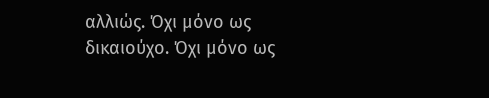αλλιώς. Όχι μόνο ως δικαιούχο. Όχι μόνο ως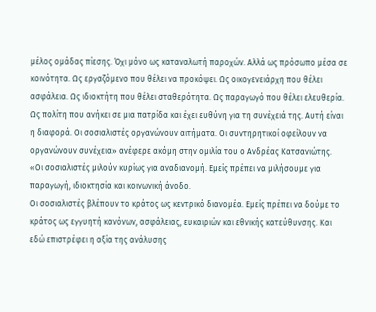μέλος ομάδας πίεσης. Όχι μόνο ως καταναλωτή παροχών. Αλλά ως πρόσωπο μέσα σε κοινότητα. Ως εργαζόμενο που θέλει να προκόψει. Ως οικογενειάρχη που θέλει ασφάλεια. Ως ιδιοκτήτη που θέλει σταθερότητα. Ως παραγωγό που θέλει ελευθερία. Ως πολίτη που ανήκει σε μια πατρίδα και έχει ευθύνη για τη συνέχειά της. Αυτή είναι η διαφορά. Οι σοσιαλιστές οργανώνουν αιτήματα. Οι συντηρητικοί οφείλουν να οργανώνουν συνέχεια» ανέφερε ακόμη στην ομιλία του ο Ανδρέας Κατσανιώτης.
«Οι σοσιαλιστές μιλούν κυρίως για αναδιανομή. Εμείς πρέπει να μιλήσουμε για παραγωγή, ιδιοκτησία και κοινωνική άνοδο.
Οι σοσιαλιστές βλέπουν το κράτος ως κεντρικό διανομέα. Εμείς πρέπει να δούμε το κράτος ως εγγυητή κανόνων, ασφάλειας, ευκαιριών και εθνικής κατεύθυνσης. Και εδώ επιστρέφει η αξία της ανάλυσης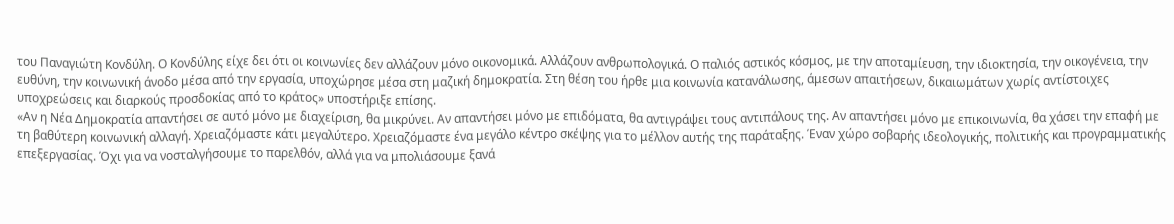του Παναγιώτη Κονδύλη. Ο Κονδύλης είχε δει ότι οι κοινωνίες δεν αλλάζουν μόνο οικονομικά. Αλλάζουν ανθρωπολογικά. Ο παλιός αστικός κόσμος, με την αποταμίευση, την ιδιοκτησία, την οικογένεια, την ευθύνη, την κοινωνική άνοδο μέσα από την εργασία, υποχώρησε μέσα στη μαζική δημοκρατία. Στη θέση του ήρθε μια κοινωνία κατανάλωσης, άμεσων απαιτήσεων, δικαιωμάτων χωρίς αντίστοιχες υποχρεώσεις και διαρκούς προσδοκίας από το κράτος» υποστήριξε επίσης.
«Αν η Νέα Δημοκρατία απαντήσει σε αυτό μόνο με διαχείριση, θα μικρύνει. Αν απαντήσει μόνο με επιδόματα, θα αντιγράψει τους αντιπάλους της. Αν απαντήσει μόνο με επικοινωνία, θα χάσει την επαφή με τη βαθύτερη κοινωνική αλλαγή. Χρειαζόμαστε κάτι μεγαλύτερο. Χρειαζόμαστε ένα μεγάλο κέντρο σκέψης για το μέλλον αυτής της παράταξης. Έναν χώρο σοβαρής ιδεολογικής, πολιτικής και προγραμματικής επεξεργασίας. Όχι για να νοσταλγήσουμε το παρελθόν, αλλά για να μπολιάσουμε ξανά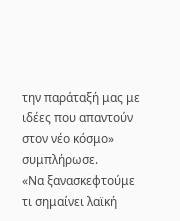την παράταξή μας με ιδέες που απαντούν στον νέο κόσμο» συμπλήρωσε.
«Να ξανασκεφτούμε τι σημαίνει λαϊκή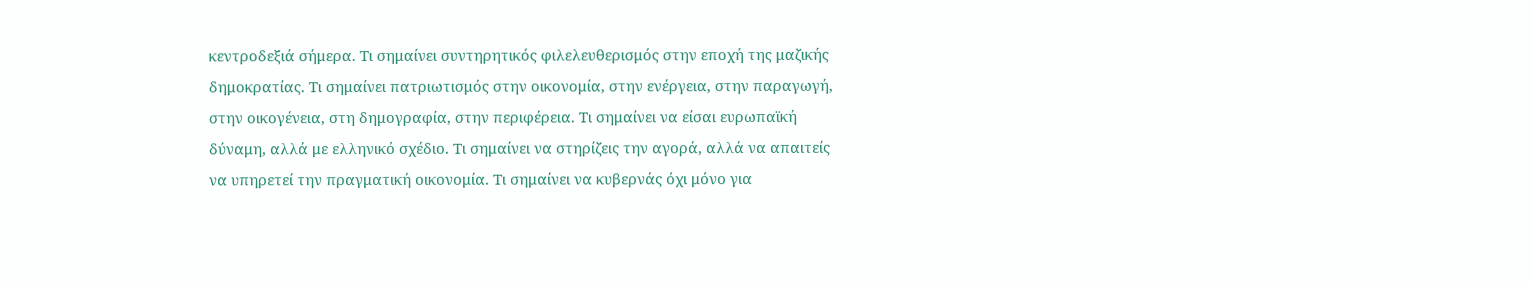κεντροδεξιά σήμερα. Τι σημαίνει συντηρητικός φιλελευθερισμός στην εποχή της μαζικής δημοκρατίας. Τι σημαίνει πατριωτισμός στην οικονομία, στην ενέργεια, στην παραγωγή, στην οικογένεια, στη δημογραφία, στην περιφέρεια. Τι σημαίνει να είσαι ευρωπαϊκή δύναμη, αλλά με ελληνικό σχέδιο. Τι σημαίνει να στηρίζεις την αγορά, αλλά να απαιτείς να υπηρετεί την πραγματική οικονομία. Τι σημαίνει να κυβερνάς όχι μόνο για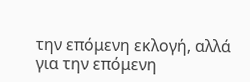την επόμενη εκλογή, αλλά για την επόμενη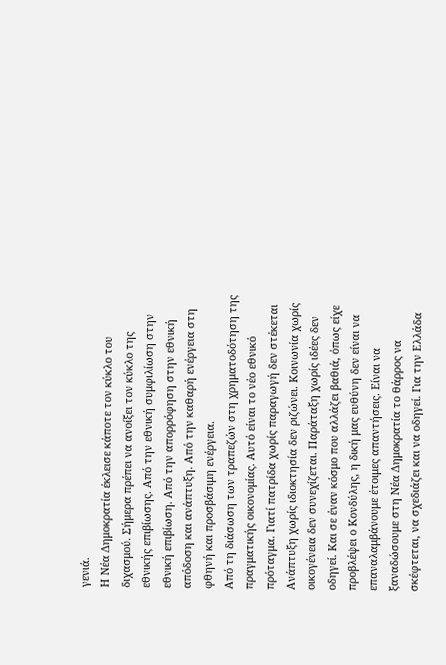γενιά.
Η Νέα Δημοκρατία έκλεισε κάποτε τον κύκλο του διχασμού. Σήμερα πρέπει να ανοίξει τον κύκλο της εθνικής επιβίωσης. Από την εθνική συμφιλίωση στην εθνική επιβίωση. Από την απορρόφηση στην εθνική απόδοση και ανάπτυξη. Από την καθαρή ενέργεια στη φθηνή και προσβάσιμη ενέργεια.
Από τη διάσωση των τραπεζών στη χρηματοδότηση της πραγματικής οικονομίας. Αυτό είναι το νέο εθνικό πρόταγμα. Γιατί πατρίδα χωρίς παραγωγή δεν στέκεται
Ανάπτυξη χωρίς ιδιοκτησία δεν ριζώνει. Κοινωνία χωρίς οικογένεια δεν συνεχίζεται. Παράταξη χωρίς ιδέες δεν οδηγεί. Και σε έναν κόσμο που αλλάζει βαθιά, όπως είχε προβλέψει ο Κονδύλης, η δική μας ευθύνη δεν είναι να επαναλαμβάνουμε έτοιμες απαντήσεις. Είναι να ξαναδώσουμε στη Νέα Δημοκρατία το θάρρος να σκέφτεται, να σχεδιάζει και να οδηγεί. Για την Ελλάδα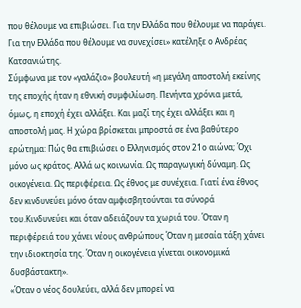που θέλουμε να επιβιώσει. Για την Ελλάδα που θέλουμε να παράγει. Για την Ελλάδα που θέλουμε να συνεχίσει» κατέληξε ο Ανδρέας Κατσανιώτης.
Σύμφωνα με τον «γαλάζιο» βουλευτή «η μεγάλη αποστολή εκείνης της εποχής ήταν η εθνική συμφιλίωση. Πενήντα χρόνια μετά, όμως, η εποχή έχει αλλάξει. Και μαζί της έχει αλλάξει και η αποστολή μας. Η χώρα βρίσκεται μπροστά σε ένα βαθύτερο ερώτημα: Πώς θα επιβιώσει ο Ελληνισμός στον 21ο αιώνα; Όχι μόνο ως κράτος. Αλλά ως κοινωνία. Ως παραγωγική δύναμη. Ως οικογένεια. Ως περιφέρεια. Ως έθνος με συνέχεια. Γιατί ένα έθνος δεν κινδυνεύει μόνο όταν αμφισβητούνται τα σύνορά του.Κινδυνεύει και όταν αδειάζουν τα χωριά του. Όταν η περιφέρειά του χάνει νέους ανθρώπους Όταν η μεσαία τάξη χάνει την ιδιοκτησία της. Όταν η οικογένεια γίνεται οικονομικά δυσβάστακτη».
«Όταν ο νέος δουλεύει, αλλά δεν μπορεί να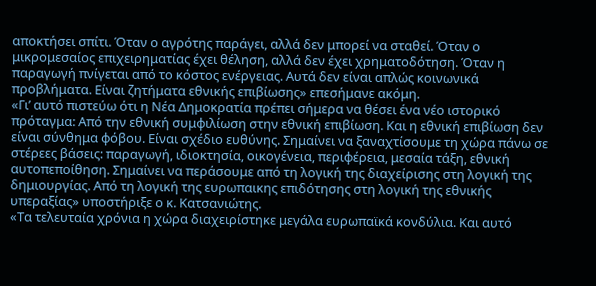αποκτήσει σπίτι. Όταν ο αγρότης παράγει, αλλά δεν μπορεί να σταθεί. Όταν ο μικρομεσαίος επιχειρηματίας έχει θέληση, αλλά δεν έχει χρηματοδότηση. Όταν η παραγωγή πνίγεται από το κόστος ενέργειας. Αυτά δεν είναι απλώς κοινωνικά προβλήματα. Είναι ζητήματα εθνικής επιβίωσης» επεσήμανε ακόμη.
«Γι’ αυτό πιστεύω ότι η Νέα Δημοκρατία πρέπει σήμερα να θέσει ένα νέο ιστορικό πρόταγμα: Από την εθνική συμφιλίωση στην εθνική επιβίωση. Και η εθνική επιβίωση δεν είναι σύνθημα φόβου. Είναι σχέδιο ευθύνης. Σημαίνει να ξαναχτίσουμε τη χώρα πάνω σε στέρεες βάσεις: παραγωγή, ιδιοκτησία, οικογένεια, περιφέρεια, μεσαία τάξη, εθνική αυτοπεποίθηση. Σημαίνει να περάσουμε από τη λογική της διαχείρισης στη λογική της δημιουργίας. Από τη λογική της ευρωπαικης επιδότησης στη λογική της εθνικής υπεραξίας» υποστήριξε ο κ. Κατσανιώτης.
«Τα τελευταία χρόνια η χώρα διαχειρίστηκε μεγάλα ευρωπαϊκά κονδύλια. Και αυτό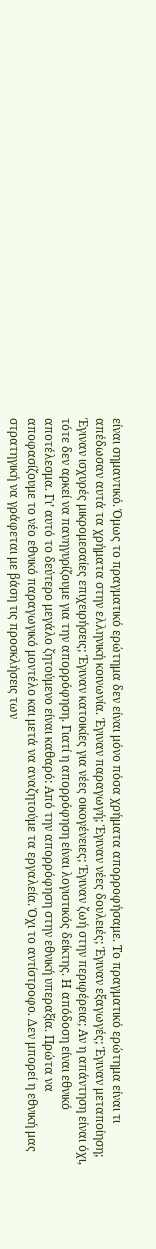είναι σημαντικό. Όμως το πραγματικό ερώτημα δεν είναι μόνο πόσα χρήματα απορροφήσαμε. Το πραγματικό ερώτημα είναι τι απέδωσαν αυτά τα χρήματα στην ελληνική κοινωνία. Έγιναν παραγωγή; Έγιναν νέες δουλειές; Έγιναν εξαγωγές; Έγιναν μεταποίηση; Έγιναν ισχυρές μικρομεσαίες επιχειρήσεις; Έγιναν κατοικίες για νέες οικογένειες; Έγιναν ζωή στην περιφέρεια; Αν η απάντηση είναι όχι, τότε δεν αρκεί να πανηγυρίζουμε για την απορρόφηση. Γιατί η απορρόφηση είναι λογιστικός δείκτης. Η απόδοση είναι εθνικό αποτέλεσμα. Γι’ αυτό το δεύτερο μεγάλο ζητούμενο είναι καθαρό: Από την απορρόφηση στην εθνική υπεραξία. Πρώτα να αποφασίζουμε το νέο εθνικό παραγωγικό μοντέλο και μετά να αναζητούμε τα εργαλεία. Όχι το αντίστροφο. Δεν μπορεί η εθνική μας στρατηγική να γράφεται με βάση τις προσκλήσεις των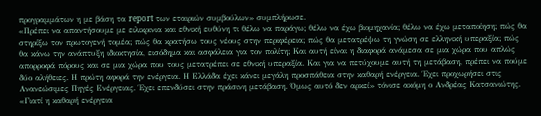προγραμμάτων η με βάση τα report των εταιριών συμβούλων» συμπλήρωσε.
«Πρέπει να απαντήσουμε με ειλικρινια και εθνική ευθύνη τι θέλω να παράγω; θέλω να έχω βιομηχανία; θέλω να έχω μεταποίηση; πώς θα στηρίξω τον πρωτογενή τομέα; πώς θα κρατήσω τους νέους στην περιφέρεια; πώς θα μετατρέψω τη γνώση σε ελληνική υπεραξία; πώς θα κάνω την ανάπτυξη ιδιοκτησία, εισόδημα και ασφάλεια για τον πολίτη; Και αυτή είναι η διαφορά ανάμεσα σε μια χώρα που απλώς απορροφά πόρους και σε μια χώρα που τους μετατρέπει σε εθνική υπεραξία. Και για να πετύχουμε αυτή τη μετάβαση, πρέπει να πούμε δύο αλήθειες. Η πρώτη αφορά την ενέργεια. Η Ελλάδα έχει κάνει μεγάλη προσπάθεια στην καθαρή ενέργεια. Έχει προχωρήσει στις Ανανεώσιμες Πηγές Ενέργειας. Έχει επενδύσει στην πράσινη μετάβαση. Όμως αυτό δεν αρκεί» τόνισε ακόμη ο Ανδρέας Κατσανιώτης.
«Γιατί η καθαρή ενέργεια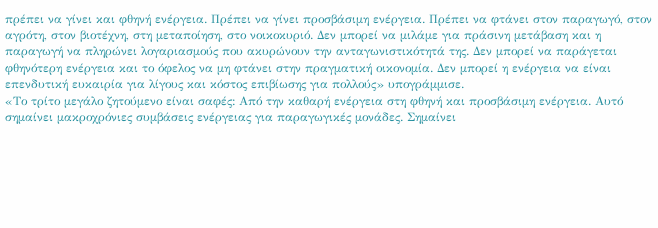πρέπει να γίνει και φθηνή ενέργεια. Πρέπει να γίνει προσβάσιμη ενέργεια. Πρέπει να φτάνει στον παραγωγό, στον αγρότη, στον βιοτέχνη, στη μεταποίηση, στο νοικοκυριό. Δεν μπορεί να μιλάμε για πράσινη μετάβαση και η παραγωγή να πληρώνει λογαριασμούς που ακυρώνουν την ανταγωνιστικότητά της. Δεν μπορεί να παράγεται φθηνότερη ενέργεια και το όφελος να μη φτάνει στην πραγματική οικονομία. Δεν μπορεί η ενέργεια να είναι επενδυτική ευκαιρία για λίγους και κόστος επιβίωσης για πολλούς» υπογράμμισε.
«Το τρίτο μεγάλο ζητούμενο είναι σαφές: Από την καθαρή ενέργεια στη φθηνή και προσβάσιμη ενέργεια. Αυτό σημαίνει μακροχρόνιες συμβάσεις ενέργειας για παραγωγικές μονάδες. Σημαίνει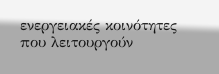ενεργειακές κοινότητες που λειτουργούν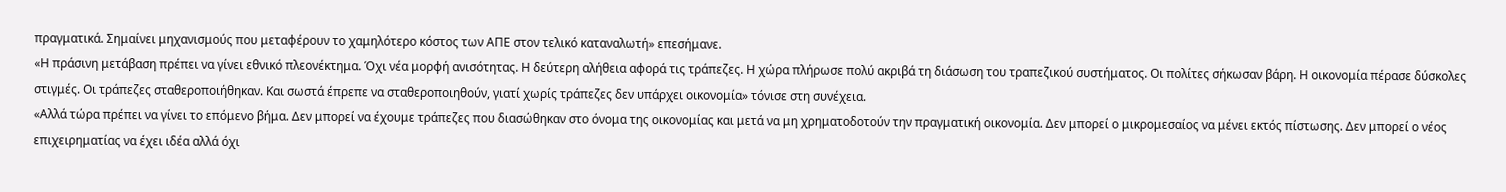πραγματικά. Σημαίνει μηχανισμούς που μεταφέρουν το χαμηλότερο κόστος των ΑΠΕ στον τελικό καταναλωτή» επεσήμανε.
«Η πράσινη μετάβαση πρέπει να γίνει εθνικό πλεονέκτημα. Όχι νέα μορφή ανισότητας. Η δεύτερη αλήθεια αφορά τις τράπεζες. Η χώρα πλήρωσε πολύ ακριβά τη διάσωση του τραπεζικού συστήματος. Οι πολίτες σήκωσαν βάρη. Η οικονομία πέρασε δύσκολες στιγμές. Οι τράπεζες σταθεροποιήθηκαν. Και σωστά έπρεπε να σταθεροποιηθούν, γιατί χωρίς τράπεζες δεν υπάρχει οικονομία» τόνισε στη συνέχεια.
«Αλλά τώρα πρέπει να γίνει το επόμενο βήμα. Δεν μπορεί να έχουμε τράπεζες που διασώθηκαν στο όνομα της οικονομίας και μετά να μη χρηματοδοτούν την πραγματική οικονομία. Δεν μπορεί ο μικρομεσαίος να μένει εκτός πίστωσης. Δεν μπορεί ο νέος επιχειρηματίας να έχει ιδέα αλλά όχι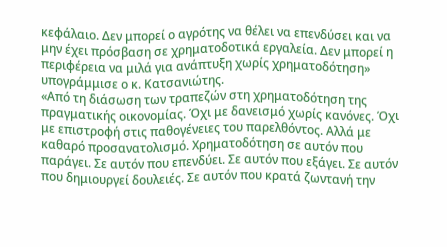κεφάλαιο. Δεν μπορεί ο αγρότης να θέλει να επενδύσει και να μην έχει πρόσβαση σε χρηματοδοτικά εργαλεία. Δεν μπορεί η περιφέρεια να μιλά για ανάπτυξη χωρίς χρηματοδότηση» υπογράμμισε ο κ. Κατσανιώτης.
«Από τη διάσωση των τραπεζών στη χρηματοδότηση της πραγματικής οικονομίας. Όχι με δανεισμό χωρίς κανόνες. Όχι με επιστροφή στις παθογένειες του παρελθόντος. Αλλά με καθαρό προσανατολισμό. Χρηματοδότηση σε αυτόν που παράγει. Σε αυτόν που επενδύει. Σε αυτόν που εξάγει. Σε αυτόν που δημιουργεί δουλειές. Σε αυτόν που κρατά ζωντανή την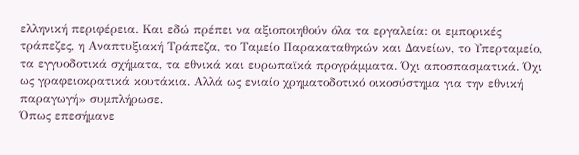ελληνική περιφέρεια. Και εδώ πρέπει να αξιοποιηθούν όλα τα εργαλεία: οι εμπορικές τράπεζες, η Αναπτυξιακή Τράπεζα, το Ταμείο Παρακαταθηκών και Δανείων, το Υπερταμείο, τα εγγυοδοτικά σχήματα, τα εθνικά και ευρωπαϊκά προγράμματα. Όχι αποσπασματικά. Όχι ως γραφειοκρατικά κουτάκια. Αλλά ως ενιαίο χρηματοδοτικό οικοσύστημα για την εθνική παραγωγή» συμπλήρωσε.
Όπως επεσήμανε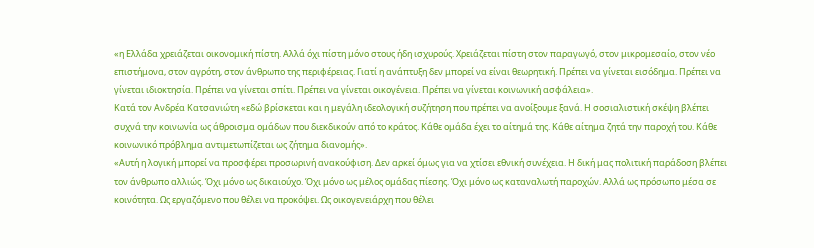«η Ελλάδα χρειάζεται οικονομική πίστη. Αλλά όχι πίστη μόνο στους ήδη ισχυρούς. Χρειάζεται πίστη στον παραγωγό, στον μικρομεσαίο, στον νέο επιστήμονα, στον αγρότη, στον άνθρωπο της περιφέρειας. Γιατί η ανάπτυξη δεν μπορεί να είναι θεωρητική. Πρέπει να γίνεται εισόδημα. Πρέπει να γίνεται ιδιοκτησία. Πρέπει να γίνεται σπίτι. Πρέπει να γίνεται οικογένεια. Πρέπει να γίνεται κοινωνική ασφάλεια».
Κατά τον Ανδρέα Κατσανιώτη «εδώ βρίσκεται και η μεγάλη ιδεολογική συζήτηση που πρέπει να ανοίξουμε ξανά. Η σοσιαλιστική σκέψη βλέπει συχνά την κοινωνία ως άθροισμα ομάδων που διεκδικούν από το κράτος. Κάθε ομάδα έχει το αίτημά της. Κάθε αίτημα ζητά την παροχή του. Κάθε κοινωνικό πρόβλημα αντιμετωπίζεται ως ζήτημα διανομής».
«Αυτή η λογική μπορεί να προσφέρει προσωρινή ανακούφιση. Δεν αρκεί όμως για να χτίσει εθνική συνέχεια. Η δική μας πολιτική παράδοση βλέπει τον άνθρωπο αλλιώς. Όχι μόνο ως δικαιούχο. Όχι μόνο ως μέλος ομάδας πίεσης. Όχι μόνο ως καταναλωτή παροχών. Αλλά ως πρόσωπο μέσα σε κοινότητα. Ως εργαζόμενο που θέλει να προκόψει. Ως οικογενειάρχη που θέλει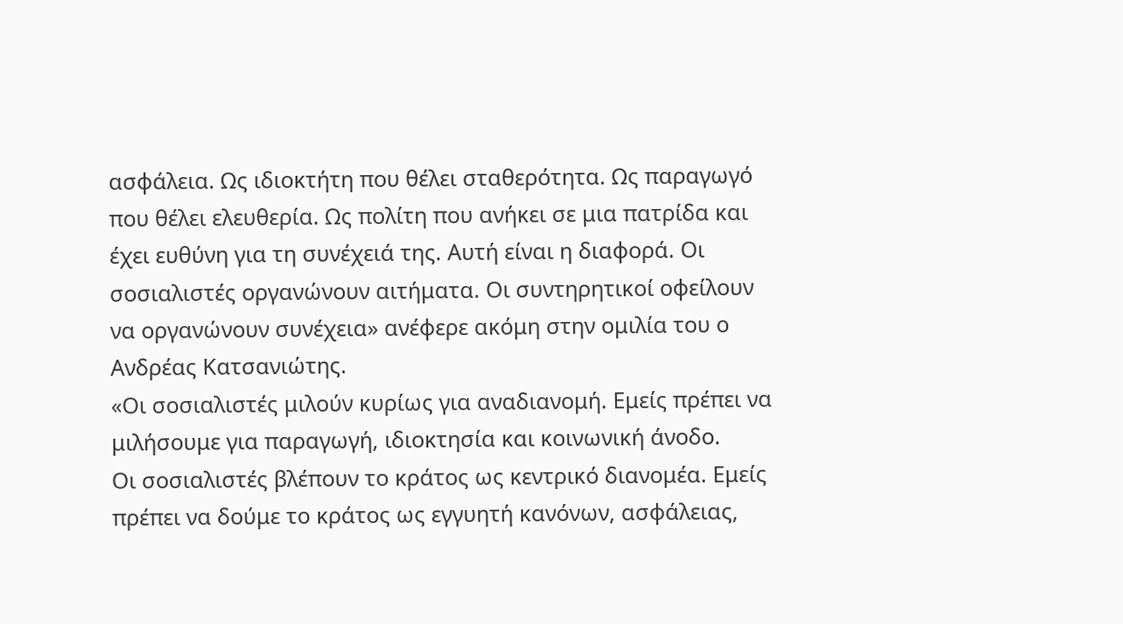ασφάλεια. Ως ιδιοκτήτη που θέλει σταθερότητα. Ως παραγωγό που θέλει ελευθερία. Ως πολίτη που ανήκει σε μια πατρίδα και έχει ευθύνη για τη συνέχειά της. Αυτή είναι η διαφορά. Οι σοσιαλιστές οργανώνουν αιτήματα. Οι συντηρητικοί οφείλουν να οργανώνουν συνέχεια» ανέφερε ακόμη στην ομιλία του ο Ανδρέας Κατσανιώτης.
«Οι σοσιαλιστές μιλούν κυρίως για αναδιανομή. Εμείς πρέπει να μιλήσουμε για παραγωγή, ιδιοκτησία και κοινωνική άνοδο.
Οι σοσιαλιστές βλέπουν το κράτος ως κεντρικό διανομέα. Εμείς πρέπει να δούμε το κράτος ως εγγυητή κανόνων, ασφάλειας,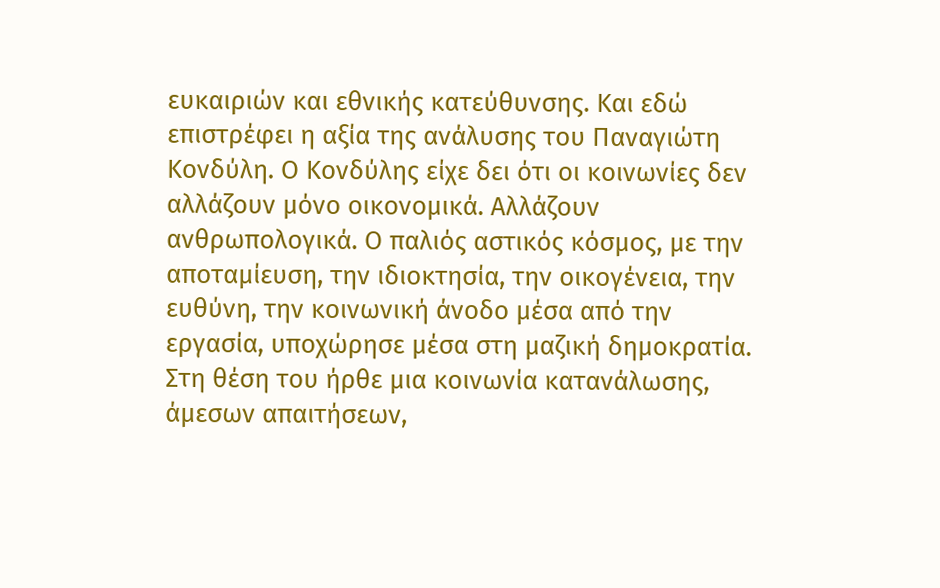ευκαιριών και εθνικής κατεύθυνσης. Και εδώ επιστρέφει η αξία της ανάλυσης του Παναγιώτη Κονδύλη. Ο Κονδύλης είχε δει ότι οι κοινωνίες δεν αλλάζουν μόνο οικονομικά. Αλλάζουν ανθρωπολογικά. Ο παλιός αστικός κόσμος, με την αποταμίευση, την ιδιοκτησία, την οικογένεια, την ευθύνη, την κοινωνική άνοδο μέσα από την εργασία, υποχώρησε μέσα στη μαζική δημοκρατία. Στη θέση του ήρθε μια κοινωνία κατανάλωσης, άμεσων απαιτήσεων,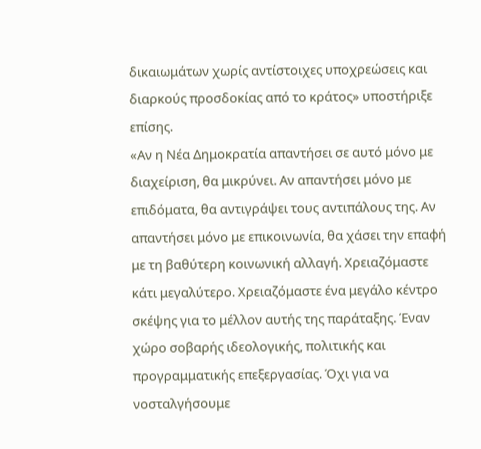δικαιωμάτων χωρίς αντίστοιχες υποχρεώσεις και διαρκούς προσδοκίας από το κράτος» υποστήριξε επίσης.
«Αν η Νέα Δημοκρατία απαντήσει σε αυτό μόνο με διαχείριση, θα μικρύνει. Αν απαντήσει μόνο με επιδόματα, θα αντιγράψει τους αντιπάλους της. Αν απαντήσει μόνο με επικοινωνία, θα χάσει την επαφή με τη βαθύτερη κοινωνική αλλαγή. Χρειαζόμαστε κάτι μεγαλύτερο. Χρειαζόμαστε ένα μεγάλο κέντρο σκέψης για το μέλλον αυτής της παράταξης. Έναν χώρο σοβαρής ιδεολογικής, πολιτικής και προγραμματικής επεξεργασίας. Όχι για να νοσταλγήσουμε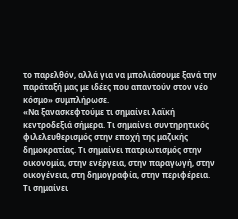το παρελθόν, αλλά για να μπολιάσουμε ξανά την παράταξή μας με ιδέες που απαντούν στον νέο κόσμο» συμπλήρωσε.
«Να ξανασκεφτούμε τι σημαίνει λαϊκή κεντροδεξιά σήμερα. Τι σημαίνει συντηρητικός φιλελευθερισμός στην εποχή της μαζικής δημοκρατίας. Τι σημαίνει πατριωτισμός στην οικονομία, στην ενέργεια, στην παραγωγή, στην οικογένεια, στη δημογραφία, στην περιφέρεια. Τι σημαίνει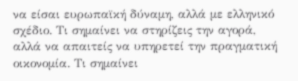να είσαι ευρωπαϊκή δύναμη, αλλά με ελληνικό σχέδιο. Τι σημαίνει να στηρίζεις την αγορά, αλλά να απαιτείς να υπηρετεί την πραγματική οικονομία. Τι σημαίνει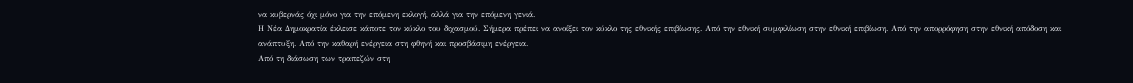να κυβερνάς όχι μόνο για την επόμενη εκλογή, αλλά για την επόμενη γενιά.
Η Νέα Δημοκρατία έκλεισε κάποτε τον κύκλο του διχασμού. Σήμερα πρέπει να ανοίξει τον κύκλο της εθνικής επιβίωσης. Από την εθνική συμφιλίωση στην εθνική επιβίωση. Από την απορρόφηση στην εθνική απόδοση και ανάπτυξη. Από την καθαρή ενέργεια στη φθηνή και προσβάσιμη ενέργεια.
Από τη διάσωση των τραπεζών στη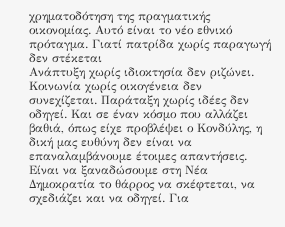χρηματοδότηση της πραγματικής οικονομίας. Αυτό είναι το νέο εθνικό πρόταγμα. Γιατί πατρίδα χωρίς παραγωγή δεν στέκεται
Ανάπτυξη χωρίς ιδιοκτησία δεν ριζώνει. Κοινωνία χωρίς οικογένεια δεν συνεχίζεται. Παράταξη χωρίς ιδέες δεν οδηγεί. Και σε έναν κόσμο που αλλάζει βαθιά, όπως είχε προβλέψει ο Κονδύλης, η δική μας ευθύνη δεν είναι να επαναλαμβάνουμε έτοιμες απαντήσεις. Είναι να ξαναδώσουμε στη Νέα Δημοκρατία το θάρρος να σκέφτεται, να σχεδιάζει και να οδηγεί. Για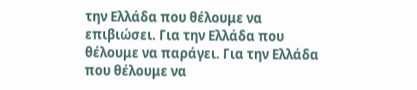την Ελλάδα που θέλουμε να επιβιώσει. Για την Ελλάδα που θέλουμε να παράγει. Για την Ελλάδα που θέλουμε να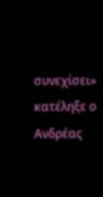συνεχίσει» κατέληξε ο Ανδρέας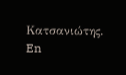Κατσανιώτης.
En